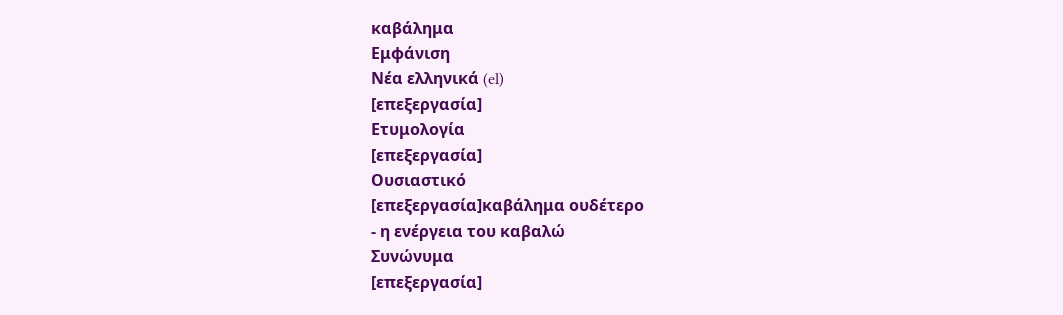καβάλημα
Εμφάνιση
Νέα ελληνικά (el)
[επεξεργασία]
Ετυμολογία
[επεξεργασία]
Ουσιαστικό
[επεξεργασία]καβάλημα ουδέτερο
- η ενέργεια του καβαλώ
Συνώνυμα
[επεξεργασία]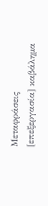Μεταφράσεις
[επεξεργασία] καβάλημα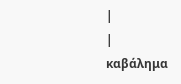|
|
καβάλημα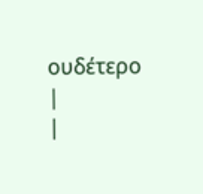ουδέτερο
|
|